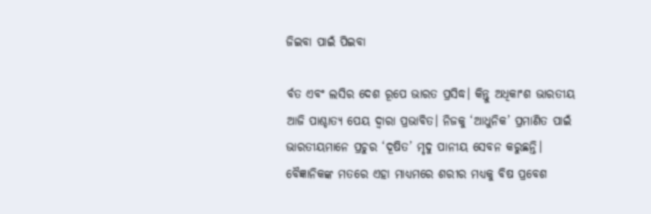ଜିଇବା ପାଇଁ ପିଇବା

ର୍ବତ ଏବଂ ଲସିର ଦେଶ ରୂପେ ଭାରତ ପ୍ରସିଦ୍ଧ। କିନ୍ତୁ ଅଧିକାଂଶ ଭାରତୀୟ ଆଜି ପାଶ୍ଚାତ୍ୟ ପେୟ ଦ୍ୱାରା ପ୍ରଭାବିତ। ନିଜକୁ ‘ଆଧୁନିକ’ ପ୍ରମାଣିତ ପାଇଁ ଭାରତୀୟମାନେ ପ୍ରଚୁର ‘ଦୂଷିତ’ ମୃଦୁ ପାନୀୟ ସେବନ କରୁଛନ୍ତି। ବୈଜ୍ଞାନିକଙ୍କ ମତରେ ଏହା ମାଧ୍ୟମରେ ଶରୀର ମଧ୍ୟକୁ ବିଷ ପ୍ରବେଶ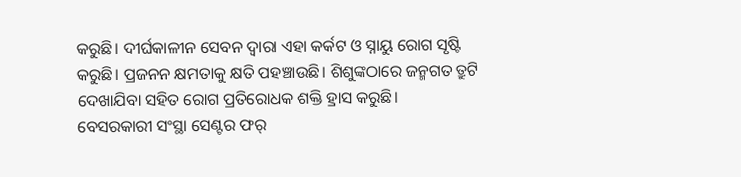କରୁଛି। ଦୀର୍ଘକାଳୀନ ସେବନ ଦ୍ବାରା ଏହା କର୍କଟ ଓ ସ୍ନାୟୁ ରୋଗ ସୃଷ୍ଟି କରୁଛି। ପ୍ରଜନନ କ୍ଷମତାକୁ କ୍ଷତି ପହଞ୍ଚାଉଛି। ଶିଶୁଙ୍କଠାରେ ଜନ୍ମଗତ ତ୍ରୁଟି ଦେଖାଯିବା ସହିତ ରୋଗ ପ୍ରତିରୋଧକ ଶକ୍ତି ହ୍ରାସ କରୁଛି।
ବେସରକାରୀ ସଂସ୍ଥା ସେଣ୍ଟର ଫର୍‌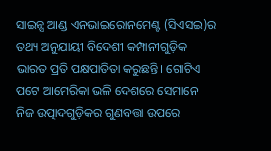ସାଇନ୍ସ ଆଣ୍ଡ ଏନଭାଇରୋନମେଣ୍ଟ (ସିଏସଇ)ର ତଥ୍ୟ ଅନୁଯାୟୀ ବିଦେଶୀ କମ୍ପାନୀଗୁଡ଼ିକ ଭାରତ ପ୍ରତି ପକ୍ଷପାତିତା କରୁଛନ୍ତି। ଗୋଟିଏ ପଟେ ଆମେରିକା ଭଳି ଦେଶରେ ସେମାନେ ନିଜ ଉତ୍ପାଦଗୁଡ଼ିକର ଗୁଣବତ୍ତା ଉପରେ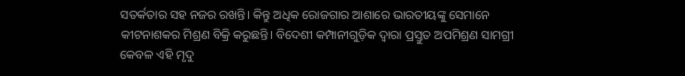ସତର୍କତାର ସହ ନଜର ରଖନ୍ତି। କିନ୍ତୁ ଅଧିକ ରୋଜଗାର ଆଶାରେ ଭାରତୀୟଙ୍କୁ ସେମାନେ କୀଟନାଶକର ମିଶ୍ରଣ ବିକ୍ରି କରୁଛନ୍ତି। ବିଦେଶୀ କମ୍ପାନୀଗୁଡ଼ିକ ଦ୍ୱାରା ପ୍ରସ୍ତୁତ ଅପମିଶ୍ରଣ ସାମଗ୍ରୀ କେବଳ ଏହି ମୃଦୁ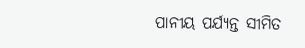ପାନୀୟ ପର୍ଯ୍ୟନ୍ତ ସୀମିତ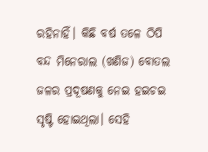ରହିନାହିଁ। କିଛି ବର୍ଷ ତଳେ ଠିପି ବନ୍ଦ ମିନେରାଲ (ଖଣିଜ) ବୋତଲ ଜଳର ପ୍ରଦୂଷଣକୁ ନେଇ ହଇଚଇ ସୃଷ୍ଟି ହୋଇଥିଲା। ସେହି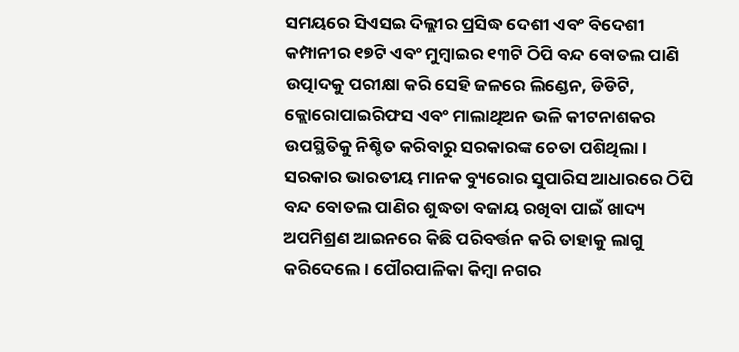ସମୟରେ ସିଏସଇ ଦିଲ୍ଲୀର ପ୍ରସିଦ୍ଧ ଦେଶୀ ଏବଂ ବିଦେଶୀ କମ୍ପାନୀର ୧୭ଟି ଏବଂ ମୁମ୍ବାଇର ୧୩ଟି ଠିପି ବନ୍ଦ ବୋତଲ ପାଣି ଉତ୍ପାଦକୁ ପରୀକ୍ଷା କରି ସେହି ଜଳରେ ଲିଣ୍ଡେନ, ଡିଡିଟି, କ୍ଲୋରୋପାଇରିଫସ ଏବଂ ମାଲାଥିଅନ ଭଳି କୀଟନାଶକର ଉପସ୍ଥିତିକୁ ନିଶ୍ଚିତ କରିବାରୁ ସରକାରଙ୍କ ଚେତା ପଶିଥିଲା। ସରକାର ଭାରତୀୟ ମାନକ ବ୍ୟୁରୋର ସୁପାରିସ ଆଧାରରେ ଠିପି ବନ୍ଦ ବୋତଲ ପାଣିର ଶୁଦ୍ଧତା ବଜାୟ ରଖିବା ପାଇଁ ଖାଦ୍ୟ ଅପମିଶ୍ରଣ ଆଇନରେ କିଛି ପରିବର୍ତ୍ତନ କରି ତାହାକୁ ଲାଗୁ କରିଦେଲେ। ପୌରପାଳିକା କିମ୍ବା ନଗର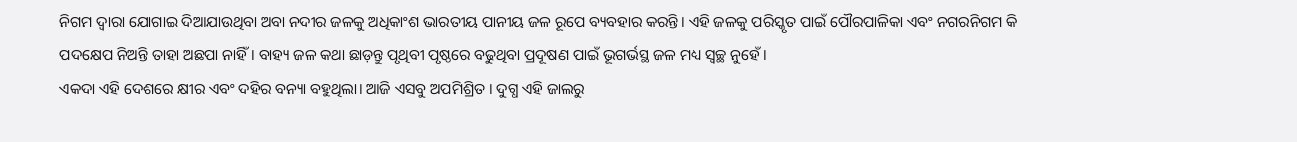ନିଗମ ଦ୍ୱାରା ଯୋଗାଇ ଦିଆଯାଉଥିବା ଅବା ନଦୀର ଜଳକୁ ଅଧିକାଂଶ ଭାରତୀୟ ପାନୀୟ ଜଳ ରୂପେ ବ୍ୟବହାର କରନ୍ତି। ଏହି ଜଳକୁ ପରିସ୍କୃତ ପାଇଁ ପୌରପାଳିକା ଏବଂ ନଗରନିଗମ କି ପଦକ୍ଷେପ ନିଅନ୍ତି ତାହା ଅଛପା ନାହିଁ। ବାହ୍ୟ ଜଳ କଥା ଛାଡ଼ନ୍ତୁ ପୃଥିବୀ ପୃଷ୍ଠରେ ବଢୁଥିବା ପ୍ରଦୂଷଣ ପାଇଁ ଭୂଗର୍ଭସ୍ଥ ଜଳ ମଧ୍ୟ ସ୍ବଚ୍ଛ ନୁହେଁ।
ଏକଦା ଏହି ଦେଶରେ କ୍ଷୀର ଏବଂ ଦହିର ବନ୍ୟା ବହୁଥିଲା। ଆଜି ଏସବୁ ଅପମିଶ୍ରିତ । ଦୁଗ୍ଧ ଏହି ଜାଲରୁ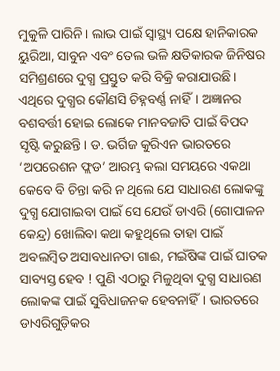ମୁକୁଳି ପାରିନି। ଲାଭ ପାଇଁ ସ୍ବାସ୍ଥ୍ୟ ପକ୍ଷେ ହାନିକାରକ ୟୁରିଆ, ସାବୁନ ଏବଂ ତେଲ ଭଳି କ୍ଷତିକାରକ ଜିନିଷର ସମିଶ୍ରଣରେ ଦୁଗ୍ଧ ପ୍ରସ୍ତୁତ କରି ବିକ୍ରି କରାଯାଉଛି। ଏଥିରେ ଦୁଗ୍ଧର କୌଣସି ଚିହ୍ନବର୍ଣ୍ଣ ନାହିଁ। ଅଜ୍ଞାନର ବଶବର୍ତ୍ତୀ ହୋଇ ଲୋକେ ମାନବଜାତି ପାଇଁ ବିପଦ ସୃଷ୍ଟି କରୁଛନ୍ତି। ଡ. ଭର୍ଗିଜ କୁରିଏନ ଭାରତରେ ‘ଅପରେଶନ ଫ୍ଲଡ’ ଆରମ୍ଭ କଲା ସମୟରେ ଏକଥା କେବେ ବି ଚିନ୍ତା କରି ନ ଥିଲେ ଯେ ସାଧାରଣ ଲୋକଙ୍କୁ ଦୁଗ୍ଧ ଯୋଗାଇବା ପାଇଁ ସେ ଯେଉଁ ଡାଏରି (ଗୋପାଳନ କେନ୍ଦ୍ର) ଖୋଲିବା କଥା କହୁଥିଲେ ତାହା ପାଇଁ ଅବଲମ୍ବିତ ଅସାବଧାନତା ଗାଈ, ମଇଁଷିଙ୍କ ପାଇଁ ଘାତକ ସାବ୍ୟସ୍ତ ହେବ ! ପୁଣି ଏଠାରୁ ମିଳୁଥିବା ଦୁଗ୍ଧ ସାଧାରଣ ଲୋକଙ୍କ ପାଇଁ ସୁବିଧାଜନକ ହେବନାହିଁ। ଭାରତରେ ଡାଏରିଗୁଡ଼ିକର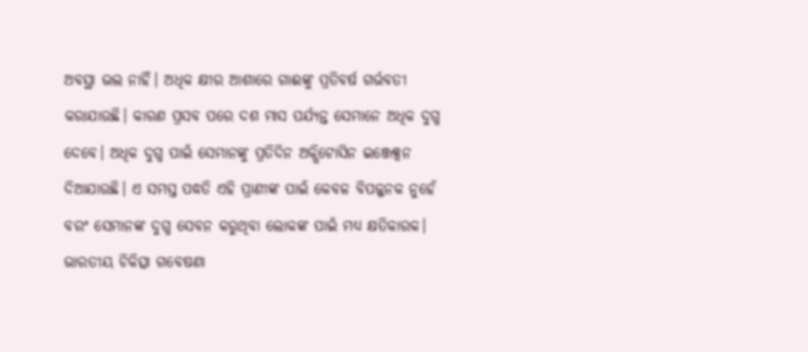ଅବସ୍ଥା ଭଲ ନାହିଁ। ଅଧିକ କ୍ଷୀର ଆଶାରେ ଗାଈଙ୍କୁ ପ୍ରତିବର୍ଷ ଗର୍ଭବତୀ କରାଯାଉଛି। କାରଣ ପ୍ରସବ ପରେ ଦଶ ମାସ ପର୍ଯ୍ୟନ୍ତ ସେମାନେ ଅଧିକ ଦୁଗ୍ଧ ଦେବେ। ଅଧିକ ଦୁଗ୍ଧ ପାଇଁ ସେମାନଙ୍କୁ ପ୍ରତିଦିନ ଅକ୍ସିଟୋସିନ ଇଞ୍ଜେକ୍ସନ ଦିଆଯାଉଛି। ଏ ସମସ୍ତ ପଦ୍ଧତି ଏହି ପ୍ରାଣୀଙ୍କ ପାଇଁ କେବଳ ବିପଜ୍ଜନକ ନୁହେଁ ବରଂ ସେମାନଙ୍କ ଦୁଗ୍ଧ ସେବନ କରୁଥିବା ଲୋକଙ୍କ ପାଇଁ ମଧ୍ୟ କ୍ଷତିକାରକ।
ଭାରତୀୟ ଚିକିତ୍ସା ଗବେଷଣା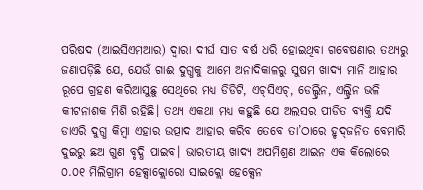ପରିଷଦ (ଆଇସିଏମଆର) ଦ୍ୱାରା ଦୀର୍ଘ ସାତ ବର୍ଷ ଧରି ହୋଇଥିବା ଗବେଷଣାର ତଥ୍ୟରୁ ଜଣାପଡ଼ିଛି ଯେ, ଯେଉଁ ଗାଈ ଦୁଗ୍ଧକୁ ଆମେ ଅନାଦିକାଳରୁ ସୁଷମ ଖାଦ୍ୟ ମାନି ଆହାର ରୂପେ ଗ୍ରହଣ କରିଆସୁଛୁ ସେଥିରେ ମଧ୍ୟ ଡିଡିଟି, ଏଚ୍‌ସିଏଚ୍‌, ଡେଲ୍ଡ୍ରିନ, ଏଲ୍ଡ୍ରିନ ଭଳି କୀଟନାଶକ ମିଶି ରହିଛି। ତଥ୍ୟ ଏକଥା ମଧ୍ୟ କହୁଛି ଯେ ଅଲସର ପୀଡିତ ବ୍ୟକ୍ତି ଯଦି ଡାଏରି ଦୁଗ୍ଧ କିମ୍ବା ଏହାର ଉତ୍ପାଦ ଆହାର କରିବ ତେବେ ତା’ଠାରେ ହୃଦ୍‌ଜନିତ ବେମାରି ଦୁଇରୁ ଛଅ ଗୁଣ ବୃଦ୍ଧି ପାଇବ। ଭାରତୀୟ ଖାଦ୍ୟ ଅପମିଶ୍ରଣ ଆଇନ ଏକ କିଲୋରେ ୦.୦୧ ମିଲିଗ୍ରାମ ହେକ୍ସାକ୍ଲୋରୋ ସାଇକ୍ଲୋ ହେକ୍ସେନ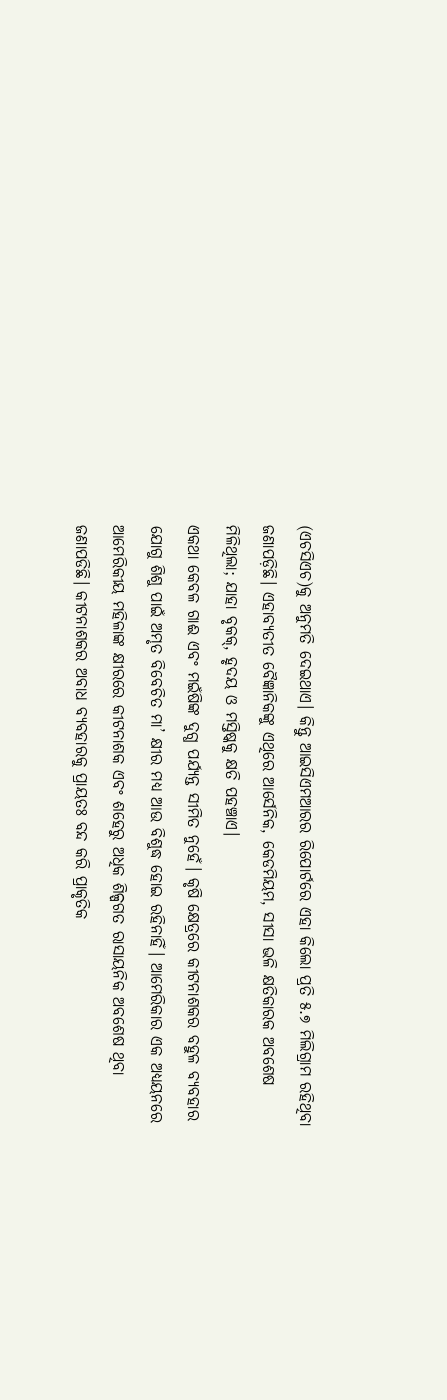(ଏଚସିଏଚ)କୁ ଅନୁମତି ଦେଇଥାଏ। କିନ୍ତୁ ଆଇସିଏମଆରର ରିପୋର୍ଟରେ ଏହା କିଲୋ ପ୍ରତି ୫.୭ ମିଲିଗ୍ରାମ ରହିଥିବା ଜଣାପଡ଼ିଛି। ଏହାବ୍ୟତୀତ ବୈଜ୍ଞାନିକଙ୍କୁ ଏଥିରେ ଆର୍ସେନିକ, କେଡମିୟମ, ସୀସା ଭଳି କ୍ଷତିକାରକ ଅବଶେଷ ମିଳିଥିଲା; ଯାହା ବୃକକ୍‌, ହୃଦୟ ଓ ମସ୍ତିଷ୍କକୁ କ୍ଷତି ପହଞ୍ଚାଏ।
ଏକଥା କେବଳ ଗାଈ ଏବଂ ମଇଁଷିଙ୍କ ଦୁଗ୍ଧ ପର୍ଯ୍ୟନ୍ତ ସୀମିତ ନୁହେଁ। କୃଷି କ୍ଷେତ୍ରରେ କୀଟନାଶକର ବହୁଳ ବ୍ୟବହାର ଯୋଗୁ ଶିଶୁ ପାଇଁ ଅମୃତ ବିବେଚିତ ମା’ କ୍ଷୀର ମଧ୍ୟ ଆଉ ବିଶୁଦ୍ଧ ହୋଇ ରହିନାହିଁ। ଆମେରିକାର ଏକ ଅଧ୍ୟୟନରେ ଆମେରିକୀୟ ମହିଳାଙ୍କ କ୍ଷୀରରେ କୀଟନାଶକ ଏବଂ ଶହେରୁ ଅଧିକ ଶିଳ୍ପଗତ ରାସାୟନିକ ଅବଶେଷ ଥିବା ଜଣାପଡିଛି। କୀଟନାଶକର ଅବାଧ ବ୍ୟବହାରକୁ ପ୍ରାୟତଃ ବନ୍ଦ କରି ପ୍ରାକୃତିକ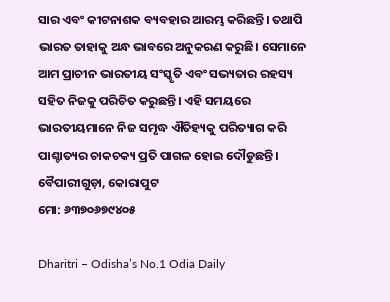ସାର ଏବଂ କୀଟନାଶକ ବ୍ୟବହାର ଆରମ୍ଭ କରିଛନ୍ତି। ତଥାପି ଭାରତ ତାହାକୁ ଅନ୍ଧ ଭାବରେ ଅନୁକରଣ କରୁଛି। ସେମାନେ ଆମ ପ୍ରାଚୀନ ଭାରତୀୟ ସଂସ୍କୃତି ଏବଂ ସଭ୍ୟତାର ରହସ୍ୟ ସହିତ ନିଜକୁ ପରିଚିତ କରୁଛନ୍ତି। ଏହି ସମୟରେ ଭାରତୀୟମାନେ ନିଜ ସମୃଦ୍ଧ ଐତିହ୍ୟକୁ ପରିତ୍ୟାଗ କରି ପାଶ୍ଚାତ୍ୟର ଚାକଚକ୍ୟ ପ୍ରତି ପାଗଳ ହୋଇ ଦୌଡୁଛନ୍ତି।
ବୈପାରୀଗୁଡ଼ା, କୋରାପୁଟ
ମୋ: ୬୩୭୦୬୭୯୪୦୫

Dharitri – Odisha’s No.1 Odia Daily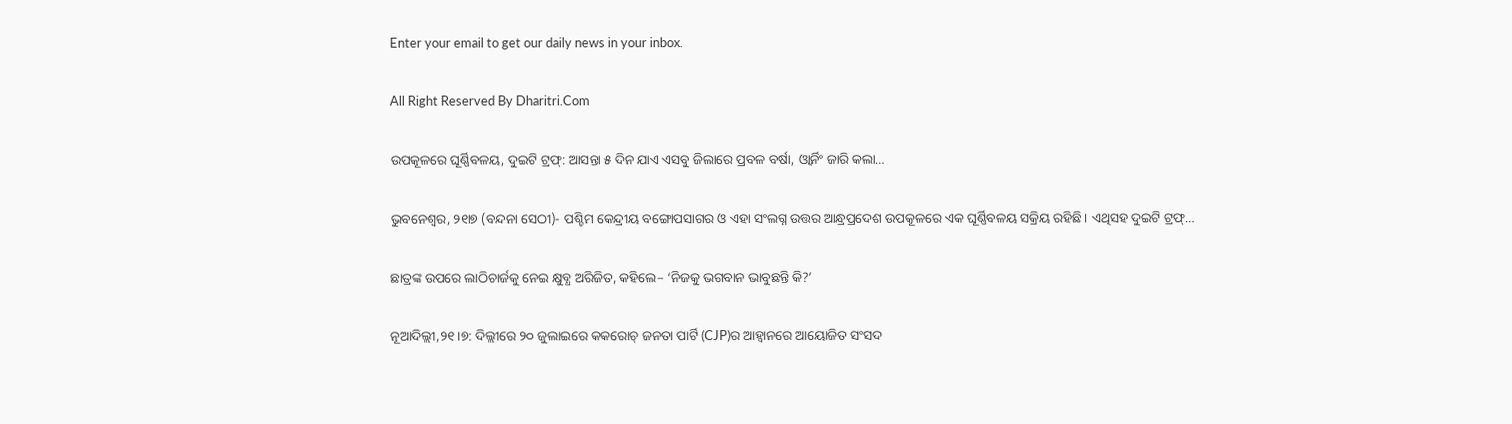Enter your email to get our daily news in your inbox.

All Right Reserved By Dharitri.Com

ଉପକୂଳରେ ଘୂର୍ଣ୍ଣିବଳୟ, ଦୁଇଟି ଟ୍ରଫ୍‌: ଆସନ୍ତା ୫ ଦିନ ଯାଏ ଏସବୁ ଜିଲାରେ ପ୍ରବଳ ବର୍ଷା, ଓ୍ବାର୍ନିଂ ଜାରି କଲା…

ଭୁବନେଶ୍ୱର, ୨୧ା୭ (ବନ୍ଦନା ସେଠୀ)- ପଶ୍ଚିମ କେନ୍ଦ୍ରୀୟ ବଙ୍ଗୋପସାଗର ଓ ଏହା ସଂଲଗ୍ନ ଉତ୍ତର ଆନ୍ଧ୍ରପ୍ରଦେଶ ଉପକୂଳରେ ଏକ ଘୂର୍ଣ୍ଣିବଳୟ ସକ୍ରିୟ ରହିଛି। ଏଥିସହ ଦୁଇଟି ଟ୍ରଫ୍‌…

ଛାତ୍ରଙ୍କ ଉପରେ ଲାଠିଚାର୍ଜକୁ ନେଇ କ୍ଷୁବ୍ଧ ଅରିଜିତ, କହିଲେ– ‘ନିଜକୁ ଭଗବାନ ଭାବୁଛନ୍ତି କି?’

ନୂଆଦିଲ୍ଲୀ,୨୧।୭: ଦିଲ୍ଲୀରେ ୨୦ ଜୁଲାଇରେ କକରୋଚ୍ ଜନତା ପାର୍ଟି (CJP)ର ଆହ୍ୱାନରେ ଆୟୋଜିତ ସଂସଦ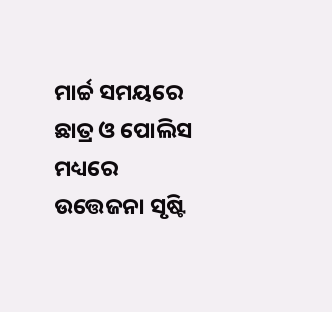ମାର୍ଚ୍ଚ ସମୟରେ ଛାତ୍ର ଓ ପୋଲିସ ମଧ୍ୟରେ ଉତ୍ତେଜନା ସୃଷ୍ଟି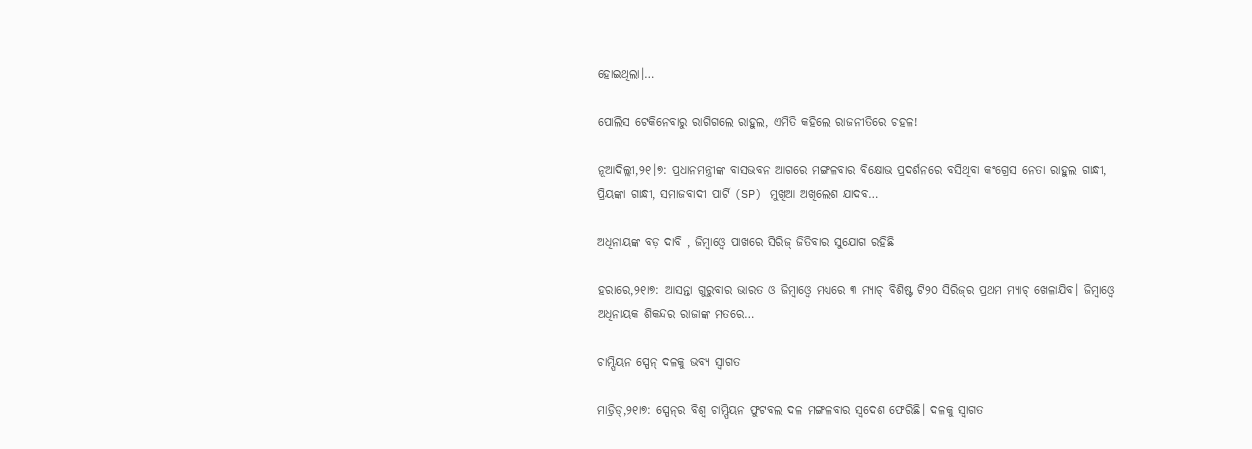ହୋଇଥିଲା।…

ପୋଲିସ ଟେକିନେବାରୁ ରାଗିଗଲେ ରାହୁଲ, ଏମିତି କହିଲେ ରାଜନୀତିରେ ଚହଳ!

ନୂଆଦିଲ୍ଲୀ,୨୧।୭: ପ୍ରଧାନମନ୍ତ୍ରୀଙ୍କ ବାସଭବନ ଆଗରେ ମଙ୍ଗଳବାର ବିକ୍ଷୋଭ ପ୍ରଦର୍ଶନରେ ବସିଥିବା କଂଗ୍ରେସ ନେତା ରାହୁଲ ଗାନ୍ଧୀ, ପ୍ରିୟଙ୍କା ଗାନ୍ଧୀ, ସମାଜବାଦୀ ପାର୍ଟି (SP) ମୁଖିଆ ଅଖିଲେଶ ଯାଦବ…

ଅଧିନାୟଙ୍କ ବଡ଼ ଦାବି , ଜିମ୍ବାଓ୍ବେ ପାଖରେ ସିରିଜ୍‌ ଜିତିବାର ସୁଯୋଗ ରହିଛି

ହରାରେ,୨୧ା୭: ଆସନ୍ତା ଗୁରୁବାର ଭାରତ ଓ ଜିମ୍ବାଓ୍ବେ ମଧ୍ୟରେ ୩ ମ୍ୟାଚ୍‌ ବିଶିଷ୍ଟ ଟି୨୦ ସିରିଜ୍‌ର ପ୍ରଥମ ମ୍ୟାଚ୍‌ ଖେଳାଯିବ। ଜିମ୍ବାଓ୍ବେ ଅଧିନାୟକ ଶିକନ୍ଦର ରାଜାଙ୍କ ମତରେ…

ଚାମ୍ପିୟନ ସ୍ପେନ୍‌ ଦଳକୁ ଭବ୍ୟ ସ୍ବାଗତ

ମାଡ୍ରିଡ୍‌,୨୧ା୭: ସ୍ପେନ୍‌ର ବିଶ୍ୱ ଚାମ୍ପିୟନ ଫୁଟବଲ ଦଳ ମଙ୍ଗଳବାର ସ୍ବଦେଶ ଫେରିଛି। ଦଳକୁ ସ୍ବାଗତ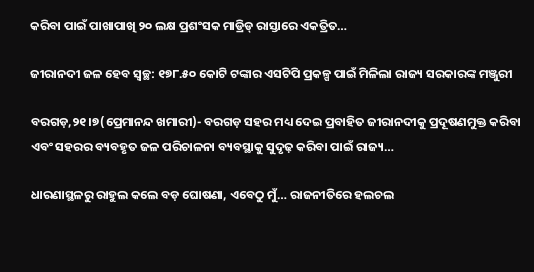କରିବା ପାଇଁ ପାଖାପାଖି ୨୦ ଲକ୍ଷ ପ୍ରଶଂସକ ମାଡ୍ରିଡ୍‌ ରାସ୍ତାରେ ଏକତ୍ରିତ…

ଜୀରାନଦୀ ଜଳ ହେବ ସ୍ବଚ୍ଛ: ୧୭୮.୫୦ କୋଟି ଟଙ୍କାର ଏସଟିପି ପ୍ରକଳ୍ପ ପାଇଁ ମିଳିଲା ରାଜ୍ୟ ସରକାରଙ୍କ ମଞ୍ଜୁରୀ

ବରଗଡ଼,୨୧।୭(ପ୍ରେମାନନ୍ଦ ଖମାରୀ)- ବରଗଡ଼ ସହର ମଧ୍ୟ ଦେଇ ପ୍ରବାହିତ ଜୀରାନଦୀକୁ ପ୍ରଦୂଷଣମୁକ୍ତ କରିବା ଏବଂ ସହରର ବ୍ୟବହୃତ ଜଳ ପରିଚାଳନା ବ୍ୟବସ୍ଥାକୁ ସୁଦୃଢ଼ କରିବା ପାଇଁ ରାଜ୍ୟ…

ଧାରଣାସ୍ଥଳରୁ ରାହୁଲ କଲେ ବଡ଼ ଘୋଷଣା, ଏବେଠୁ ମୁଁ… ରାଜନୀତିରେ ହଲଚଲ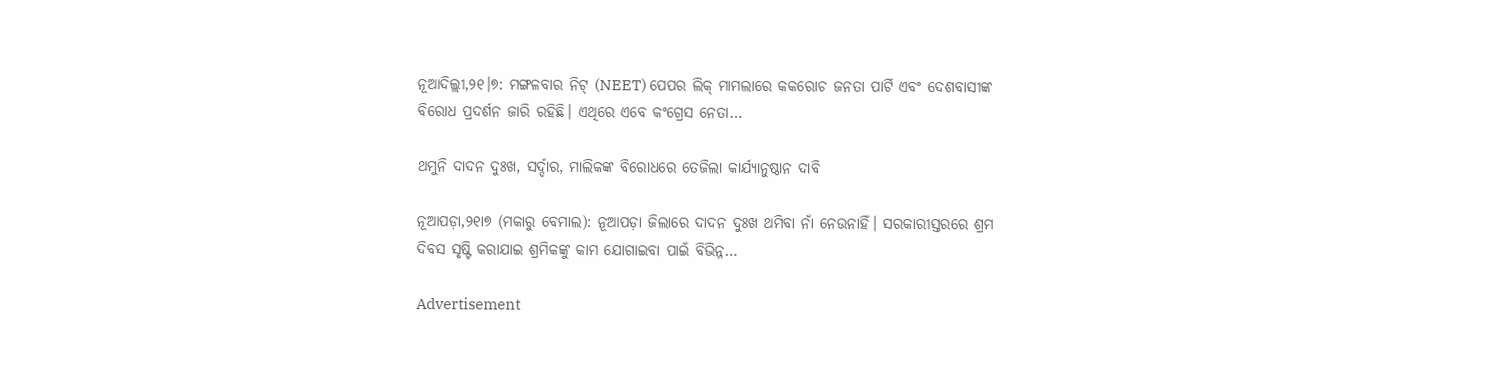ନୂଆଦିଲ୍ଲୀ,୨୧।୭: ମଙ୍ଗଳବାର ନିଟ୍ (NEET) ପେପର ଲିକ୍ ମାମଲାରେ କକରୋଚ ଜନତା ପାର୍ଟି ଏବଂ ଦେଶବାସୀଙ୍କ ବିରୋଧ ପ୍ରଦର୍ଶନ ଜାରି ରହିଛି। ଏଥିରେ ଏବେ କଂଗ୍ରେସ ନେତା…

ଥମୁନି ଦାଦନ ଦୁଃଖ, ସର୍ଦ୍ଦାର, ମାଲିକଙ୍କ ବିରୋଧରେ ତେଜିଲା କାର୍ଯ୍ୟାନୁଷ୍ଠାନ ଦାବି

ନୂଆପଡ଼ା,୨୧ା୭ (ମକାରୁ ବେମାଲ): ନୂଆପଡ଼ା ଜିଲାରେ ଦାଦନ ଦୁଃଖ ଥମିବା ନାଁ ନେଉନାହିଁ। ସରକାରୀସ୍ତରରେ ଶ୍ରମ ଦିବସ ସୃଷ୍ଟି କରାଯାଇ ଶ୍ରମିକଙ୍କୁ କାମ ଯୋଗାଇବା ପାଇଁ ବିଭିନ୍ନ…

Advertisement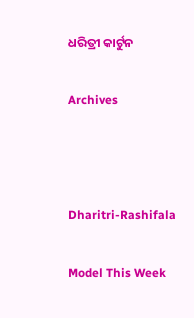ଧରିତ୍ରୀ କାର୍ଟୁନ

Archives



Dharitri-Rashifala

Model This Week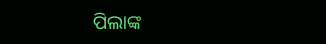ପିଲାଙ୍କ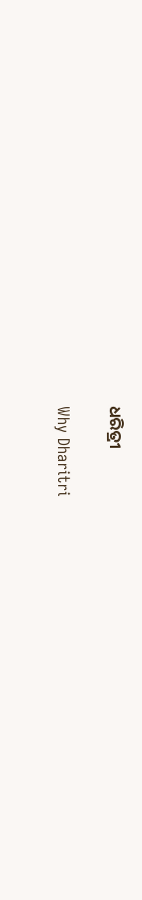ଧରିତ୍ରୀ

Why Dharitri